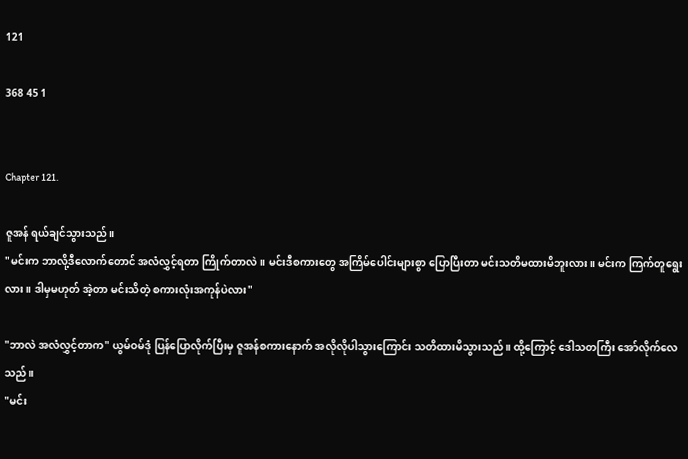121

368 45 1


Chapter 121.

ဇူအန် ရယ်ချင်သွားသည်။
"မင်းက ဘာလို့ဒီလောက်တောင် အလံလွှင့်ရတာ ကြိုက်တာလဲ။ မင်းဒီစကားတွေ အကြိမ်ပေါင်းများစွာ ပြောပြီးတာ မင်းသတိမထားမိဘူးလား။ မင်းက ကြက်တူရွေးလား။ ဒါမှမဟုတ် အဲ့တာ မင်းသိတဲ့ စကားလုံးအကုန်ပဲလား"

"ဘာလဲ အလံလွှင့်တာက" ယွမ်ဝမ်ဒုံ ပြန်ပြောလိုက်ပြီးမှ ဇူအန်စကားနောက် အလိုလိုပါသွားကြောင်း သတိထားမိသွားသည်။ ထို့ကြောင့် ဒေါသတကြီး အော်လိုက်လေသည်။
"မင်း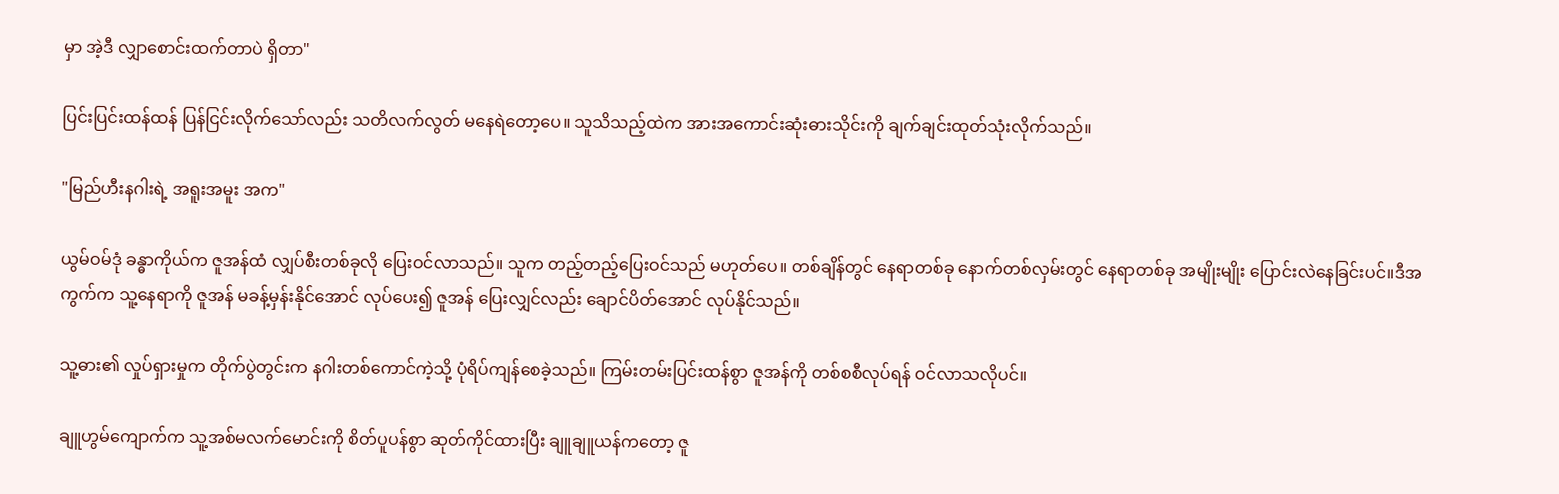မှာ အဲ့ဒီ လျှာစောင်းထက်တာပဲ ရှိတာ"

ပြင်းပြင်းထန်ထန် ပြန်ငြင်းလိုက်သော်လည်း သတိလက်လွတ် မနေရဲတော့ပေ။ သူသိသည့်ထဲက အားအကောင်းဆုံးဓားသိုင်းကို ချက်ချင်းထုတ်သုံးလိုက်သည်။

"မြည်ဟီးနဂါးရဲ့ အရူးအမူး အက"

ယွမ်ဝမ်ဒုံ ခန္ဓာကိုယ်က ဇူအန်ထံ လျှပ်စီးတစ်ခုလို ပြေးဝင်လာသည်။ သူက တည့်တည့်ပြေးဝင်သည် မဟုတ်ပေ။ တစ်ချိန်တွင် နေရာတစ်ခု နောက်တစ်လှမ်းတွင် နေရာတစ်ခု အမျိုးမျိုး ပြောင်းလဲနေခြင်းပင်။ဒီအကွက်က သူ့နေရာကို ဇူအန် မခန့်မှန်းနိုင်အောင် လုပ်ပေး၍ ဇူအန် ပြေးလျှင်လည်း ချောင်ပိတ်အောင် လုပ်နိုင်သည်။

သူ့ဓား၏ လှုပ်ရှားမှုက တိုက်ပွဲတွင်းက နဂါးတစ်ကောင်ကဲ့သို့ ပုံရိပ်ကျန်စေခဲ့သည်။ ကြမ်းတမ်းပြင်းထန်စွာ ဇူအန်ကို တစ်စစီလုပ်ရန် ဝင်လာသလိုပင်။

ချူဟွမ်ကျောက်က သူ့အစ်မလက်မောင်းကို စိတ်ပူပန်စွာ ဆုတ်ကိုင်ထားပြီး ချူချူယန်ကတော့ ဇူ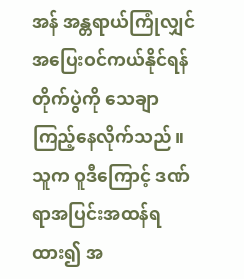အန် အန္တရာယ်ကြုံလျှင် အပြေးဝင်ကယ်နိုင်ရန် တိုက်ပွဲကို သေချာ ကြည့်နေလိုက်သည်။ သူက ဝူဒီကြောင့် ဒဏ်ရာအပြင်းအထန်ရထား၍ အ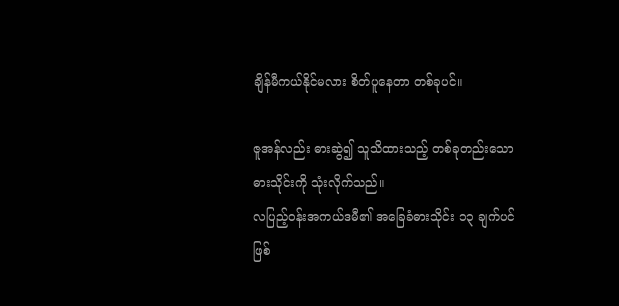ချိန်မီကယ်နိုင်မလား စိတ်ပူနေတာ တစ်ခုပင်။

ဇူအန်လည်း ဓားဆွဲ၍ သူသိထားသည့် တစ်ခုတည်းသော ဓားသိုင်းကို သုံးလိုက်သည်။
လပြည့်ဝန်းအကယ်ဒမီ၏ အခြေခံဓားသိုင်း ၁၃ ချက်ပင် ဖြစ်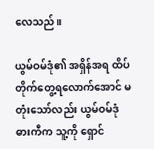လေသည်။

ယွမ်ဝမ်ဒုံ၏ အရှိန်အရ ထိပ်တိုက်တွေ့ရလောက်အောင် မတုံးသော်လည်း ယွမ်ဝမ်ဒုံ ဓားကီက သူ့ကို ရှောင်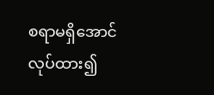စရာမရှိအောင် လုပ်ထား၍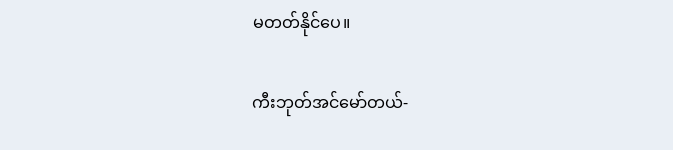မတတ်နိုင်ပေ။

ကီးဘုတ်အင်မော်တယ်-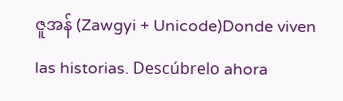ဇူအန် (Zawgyi + Unicode)Donde viven las historias. Descúbrelo ahora